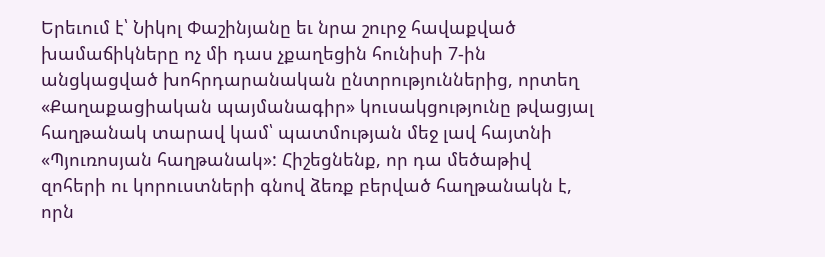Երեւում է՝ Նիկոլ Փաշինյանը եւ նրա շուրջ հավաքված խամաճիկները ոչ մի դաս չքաղեցին հունիսի 7-ին անցկացված խոհրդարանական ընտրություններից, որտեղ «Քաղաքացիական պայմանագիր» կուսակցությունը թվացյալ հաղթանակ տարավ կամ՝ պատմության մեջ լավ հայտնի «Պյուռոսյան հաղթանակ»: Հիշեցնենք, որ դա մեծաթիվ զոհերի ու կորուստների գնով ձեռք բերված հաղթանակն է, որն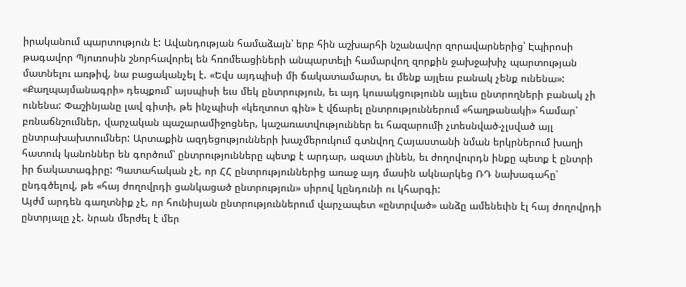իրականում պարտություն է: Ավանդության համաձայն՝ երբ հին աշխարհի նշանավոր զորավարներից՝ Էպիրոսի թագավոր Պյուռոսին շնորհավորել են հռոմեացիների անպարտելի համարվող զորքին ջախջախիչ պարտության մատնելու առթիվ, նա բացականչել է. «Եվս այդպիսի մի ճակատամարտ, եւ մենք այլեւս բանակ չենք ունենա»:
«Քաղպայմանագրի» դեպքում՝ այսպիսի եւս մեկ ընտրություն, եւ այդ կուսակցությունն այլեւս ընտրողների բանակ չի ունենա: Փաշինյանը լավ գիտի, թե ինչպիսի «կեղտոտ գին» է վճարել ընտրություններում «հաղթանակի» համար՝ բռնաճնշումներ, վարչական պաշարամիջոցներ, կաշառատվություններ եւ հազարումի չտեսնված-չլսված այլ ընտրախախտումներ: Արտաքին ազդեցությունների խաչմերուկում գտնվող Հայաստանի նման երկրներում խաղի հատուկ կանոններ են գործում՝ ընտրությունները պետք է արդար, ազատ լինեն, եւ ժողովուրդն ինքը պետք է ընտրի իր ճակատագիրը: Պատահական չէ, որ ՀՀ ընտրություններից առաջ այդ մասին ակնարկեց ՌԴ նախագահը՝ ընդգծելով, թե «հայ ժողովրդի ցանկացած ընտրություն» սիրով կընդունի ու կհարգի:
Այժմ արդեն գաղտնիք չէ, որ հունիսյան ընտրություններում վարչապետ «ընտրված» անձը ամենեւին էլ հայ ժողովրդի ընտրյալը չէ. նրան մերժել է մեր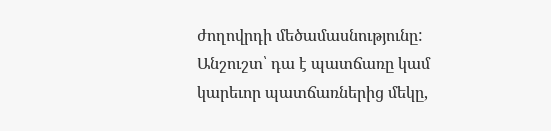ժողովրդի մեծամասնությունը: Անշուշտ՝ դա է պատճառը կամ կարեւոր պատճառներից մեկը,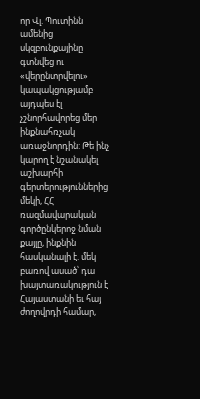որ Վլ. Պուտինն ամենից սկզբունքայինը գտնվեց ու «վերընտրվելու» կապակցությամբ այդպես էլ չշնորհավորեց մեր ինքնահռչակ առաջնորդին: Թե ինչ կարող է նշանակել աշխարհի գերտերություններից մեկի, ՀՀ ռազմավարական գործընկերոջ նման քայլը, ինքնին հասկանալի է. մեկ բառով ասած՝ դա խայտառակություն է Հայաստանի եւ հայ ժողովրդի համար,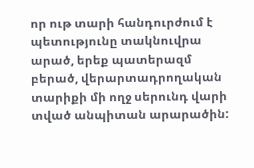որ ութ տարի հանդուրժում է պետությունը տակնուվրա արած, երեք պատերազմ բերած, վերարտադրողական տարիքի մի ողջ սերունդ վարի տված անպիտան արարածին: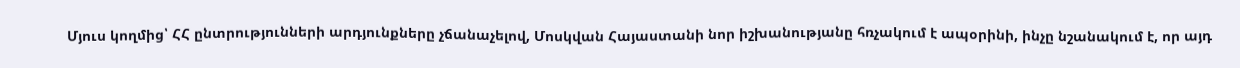Մյուս կողմից՝ ՀՀ ընտրությունների արդյունքները չճանաչելով, Մոսկվան Հայաստանի նոր իշխանությանը հռչակում է ապօրինի, ինչը նշանակում է, որ այդ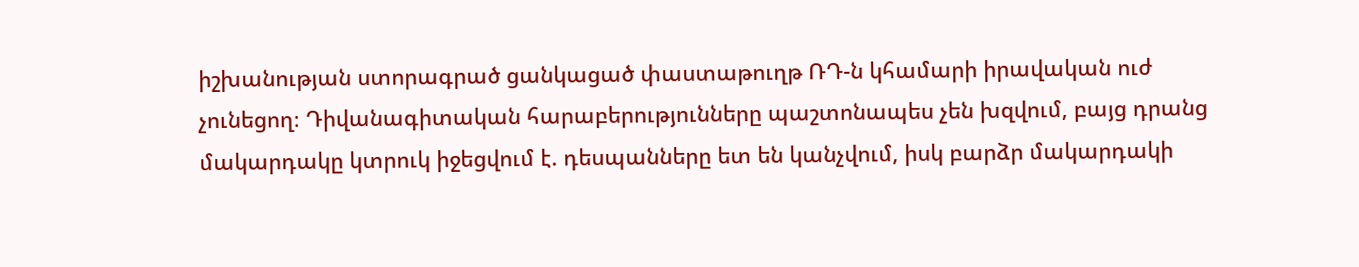իշխանության ստորագրած ցանկացած փաստաթուղթ ՌԴ-ն կհամարի իրավական ուժ չունեցող։ Դիվանագիտական հարաբերությունները պաշտոնապես չեն խզվում, բայց դրանց մակարդակը կտրուկ իջեցվում է. դեսպանները ետ են կանչվում, իսկ բարձր մակարդակի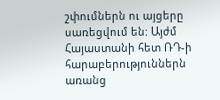շփումներն ու այցերը սառեցվում են: Այժմ Հայաստանի հետ ՌԴ-ի հարաբերություններն առանց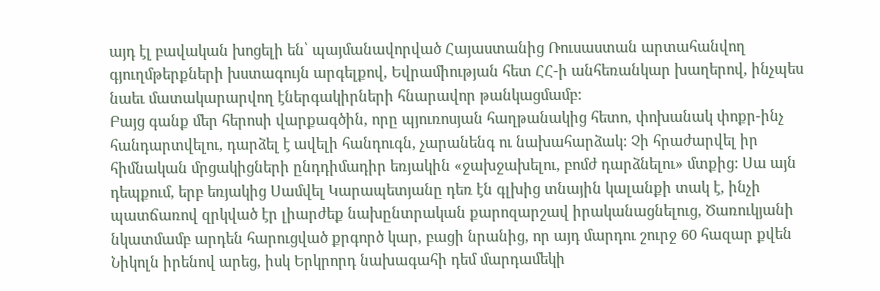այդ էլ բավական խոցելի են՝ պայմանավորված Հայաստանից Ռուսաստան արտահանվող գյուղմթերքների խստագույն արգելքով, Եվրամիության հետ ՀՀ-ի անհեռանկար խաղերով, ինչպես նաեւ մատակարարվող էներգակիրների հնարավոր թանկացմամբ:
Բայց գանք մեր հերոսի վարքագծին, որը պյուռոսյան հաղթանակից հետո, փոխանակ փոքր-ինչ հանդարտվելու, դարձել է ավելի հանդուգն, չարանենգ ու նախահարձակ: Չի հրաժարվել իր հիմնական մրցակիցների ընդդիմադիր եռյակին «ջախջախելու, բոմժ դարձնելու» մտքից: Սա այն դեպքում, երբ եռյակից Սամվել Կարապետյանը դեռ էն գլխից տնային կալանքի տակ է, ինչի պատճառով զրկված էր լիարժեք նախընտրական քարոզարշավ իրականացնելուց, Ծառուկյանի նկատմամբ արդեն հարուցված քրգործ կար, բացի նրանից, որ այդ մարդու շուրջ 60 հազար քվեն Նիկոլն իրենով արեց, իսկ Երկրորդ նախագահի դեմ մարդամեկի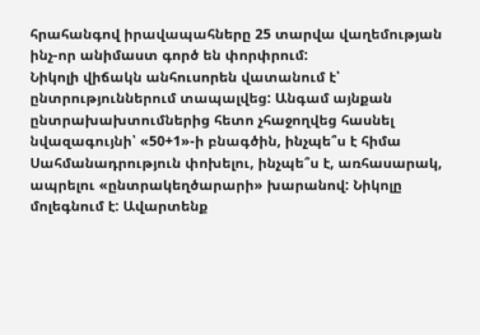հրահանգով իրավապահները 25 տարվա վաղեմության ինչ-որ անիմաստ գործ են փորփրում:
Նիկոլի վիճակն անհուսորեն վատանում է՝ ընտրություններում տապալվեց: Անգամ այնքան ընտրախախտումներից հետո չհաջողվեց հասնել նվազագույնի՝ «50+1»-ի բնագծին, ինչպե՞ս է հիմա Սահմանադրություն փոխելու, ինչպե՞ս է, առհասարակ, ապրելու «ընտրակեղծարարի» խարանով: Նիկոլը մոլեգնում է: Ավարտենք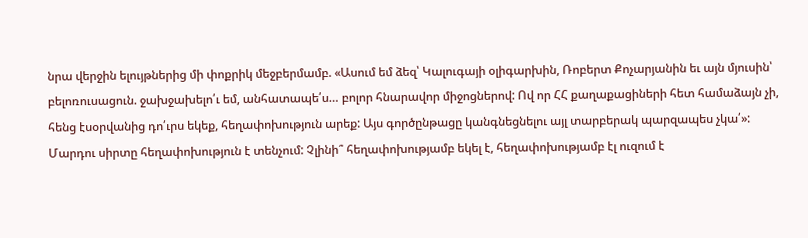նրա վերջին ելույթներից մի փոքրիկ մեջբերմամբ. «Ասում եմ ձեզ՝ Կալուգայի օլիգարխին, Ռոբերտ Քոչարյանին եւ այն մյուսին՝ բելոռուսացուն. ջախջախելո՛ւ եմ, անհատապե՛ս… բոլոր հնարավոր միջոցներով: Ով որ ՀՀ քաղաքացիների հետ համաձայն չի, հենց էսօրվանից դո՛ւրս եկեք, հեղափոխություն արեք: Այս գործընթացը կանգնեցնելու այլ տարբերակ պարզապես չկա՛»:
Մարդու սիրտը հեղափոխություն է տենչում: Չլինի՞ հեղափոխությամբ եկել է, հեղափոխությամբ էլ ուզում է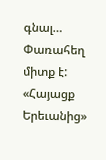գնալ… Փառահեղ միտք է:
«Հայացք Երեւանից»